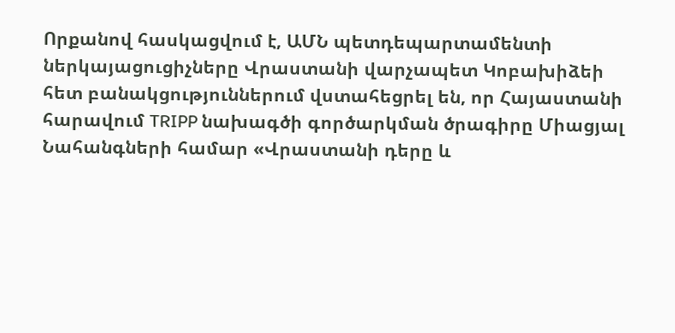Որքանով հասկացվում է, ԱՄՆ պետդեպարտամենտի ներկայացուցիչները Վրաստանի վարչապետ Կոբախիձեի հետ բանակցություններում վստահեցրել են, որ Հայաստանի հարավում TRIPP նախագծի գործարկման ծրագիրը Միացյալ Նահանգների համար «Վրաստանի դերը և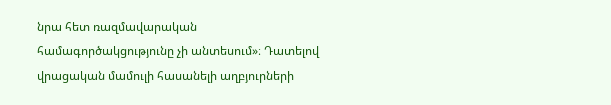նրա հետ ռազմավարական համագործակցությունը չի անտեսում»։ Դատելով վրացական մամուլի հասանելի աղբյուրների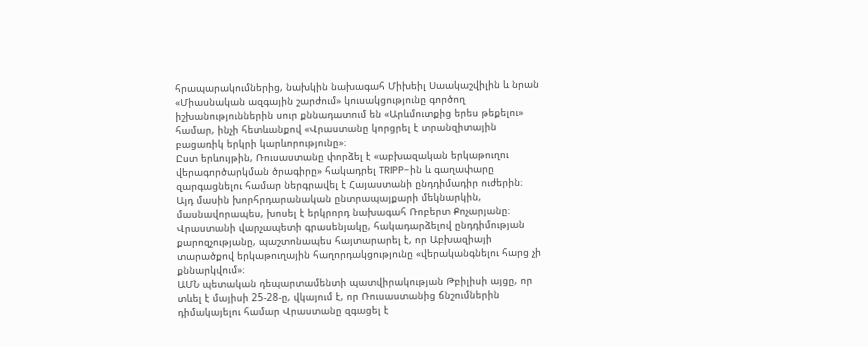հրապարակումներից, նախկին նախագահ Միխեիլ Սաակաշվիլին և նրան «Միասնական ազգային շարժում» կուսակցությունը գործող իշխանություններին սուր քննադատում են «Արևմուտքից երես թեքելու» համար, ինչի հետևանքով «Վրաստանը կորցրել է տրանզիտային բացառիկ երկրի կարևորությունը»։
Ըստ երևույթին, Ռուսաստանը փորձել է «աբխազական երկաթուղու վերագործարկման ծրագիրը» հակադրել TRIPP-ին և գաղափարը զարգացնելու համար ներգրավել է Հայաստանի ընդդիմադիր ուժերին։ Այդ մասին խորհրդարանական ընտրապայքարի մեկնարկին, մասնավորապես, խոսել է երկրորդ նախագահ Ռոբերտ Քոչարյանը։ Վրաստանի վարչապետի գրասենյակը, հակադարձելով ընդդիմության քարոզչությանը, պաշտոնապես հայտարարել է, որ Աբխազիայի տարածքով երկաթուղային հաղորդակցությունը «վերականգնելու հարց չի քննարկվում»։
ԱՄՆ պետական դեպարտամենտի պատվիրակության Թբիլիսի այցը, որ տևել է մայիսի 25-28-ը, վկայում է, որ Ռուսաստանից ճնշումներին դիմակայելու համար Վրաստանը զգացել է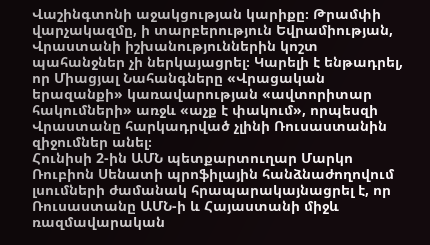Վաշինգտոնի աջակցության կարիքը։ Թրամփի վարչակազմը, ի տարբերություն Եվրամիության, Վրաստանի իշխանություններին կոշտ պահանջներ չի ներկայացրել։ Կարելի է ենթադրել, որ Միացյալ Նահանգները «Վրացական երազանքի» կառավարության «ավտորիտար հակումների» առջև «աչք է փակում», որպեսզի Վրաստանը հարկադրված չլինի Ռուսաստանին զիջումներ անել։
Հունիսի 2-ին ԱՄՆ պետքարտուղար Մարկո Ռուբիոն Սենատի պրոֆիլային հանձնաժողովում լսումների ժամանակ հրապարակայնացրել է, որ Ռուսաստանը ԱՄՆ-ի և Հայաստանի միջև ռազմավարական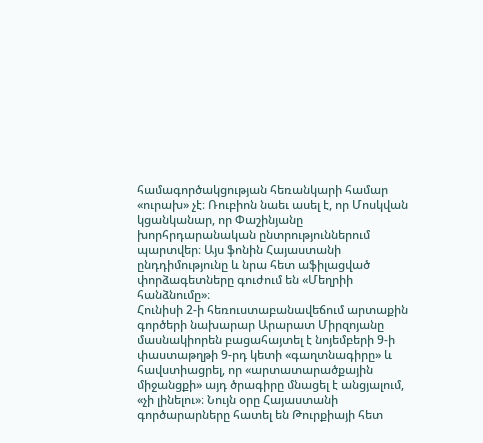համագործակցության հեռանկարի համար «ուրախ» չէ։ Ռուբիոն նաեւ ասել է, որ Մոսկվան կցանկանար, որ Փաշինյանը խորհրդարանական ընտրություններում պարտվեր։ Այս ֆոնին Հայաստանի ընդդիմությունը և նրա հետ աֆիլացված փորձագետները գուժում են «Մեղրիի հանձնումը»։
Հունիսի 2-ի հեռուստաբանավեճում արտաքին գործերի նախարար Արարատ Միրզոյանը մասնակիորեն բացահայտել է նոյեմբերի 9-ի փաստաթղթի 9-րդ կետի «գաղտնագիրը» և հավստիացրել, որ «արտատարածքային միջանցքի» այդ ծրագիրը մնացել է անցյալում, «չի լինելու»։ Նույն օրը Հայաստանի գործարարները հատել են Թուրքիայի հետ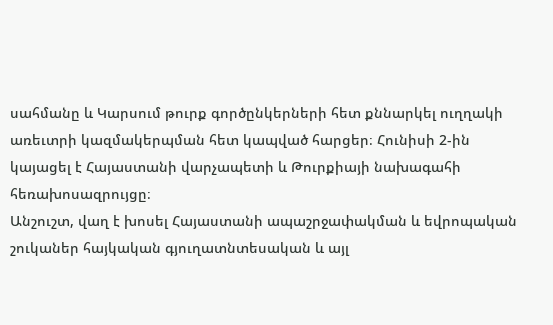սահմանը և Կարսում թուրք գործընկերների հետ քննարկել ուղղակի առեւտրի կազմակերպման հետ կապված հարցեր։ Հունիսի 2-ին կայացել է Հայաստանի վարչապետի և Թուրքիայի նախագահի հեռախոսազրույցը։
Անշուշտ, վաղ է խոսել Հայաստանի ապաշրջափակման և եվրոպական շուկաներ հայկական գյուղատնտեսական և այլ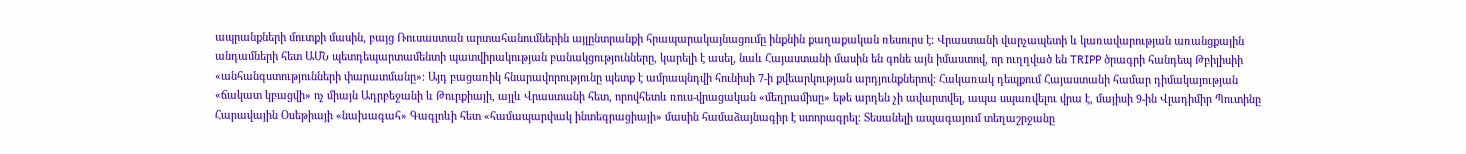ապրանքների մուտքի մասին, բայց Ռուսաստան արտահանումներին այլընտրանքի հրապարակայնացումը ինքնին քաղաքական ռեսուրս է։ Վրաստանի վարչապետի և կառավարության առանցքային անդամների հետ ԱՄՆ պետդեպարտամենտի պատվիրակության բանակցությունները, կարելի է ասել, նաև Հայաստանի մասին են գոնե այն իմաստով, որ ուղղված են TRIPP ծրագրի հանդեպ Թբիլիսիի «անհանգստությունների փարատմանը»։ Այդ բացառիկ հնարավորությունը պետք է ամրապնդվի հունիսի 7-ի քվեարկության արդյունքներով։ Հակառակ դեպքում Հայաստանի համար դիմակայության «ճակատ կբացվի» ոչ միայն Ադրբեջանի և Թուրքիայի, այլև Վրաստանի հետ, որովհետև ռուս-վրացական «մեղրամիսը» եթե արդեն չի ավարտվել, ապա սպառվելու վրա է, մայիսի 9-ին Վլադիմիր Պուտինը Հարավային Օսեթիայի «նախագահ» Գագլոևի հետ «համապարփակ ինտեգրացիայի» մասին համաձայնագիր է ստորագրել։ Տեսանելի ապագայում տեղաշրջանը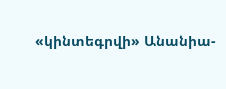«կինտեգրվի» Անանիա-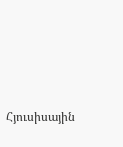Հյուսիսային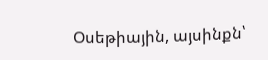Օսեթիային, այսինքն՝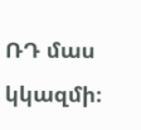ՌԴ մաս կկազմի։